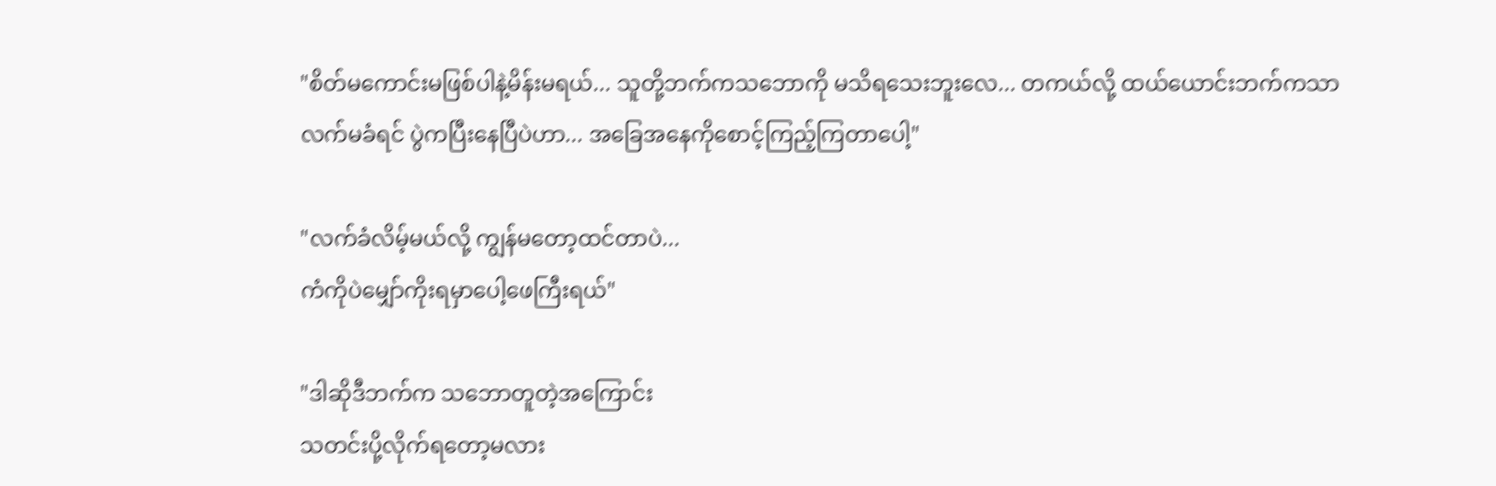"စိတ်မကောင်းမဖြစ်ပါနဲ့မိန်းမရယ်... သူတို့ဘက်ကသဘောကို မသိရသေးဘူးလေ... တကယ်လို့ ထယ်ယောင်းဘက်ကသာလက်မခံရင် ပွဲကပြီးနေပြီပဲဟာ... အခြေအနေကိုစောင့်ကြည့်ကြတာပေါ့"

"လက်ခံလိမ့်မယ်လို့ ကျွန်မတော့ထင်တာပဲ...
ကံကိုပဲမျှော်ကိုးရမှာပေါ့ဖေကြီးရယ်"

"ဒါဆိုဒီဘက်က သဘောတူတဲ့အကြောင်း
သတင်းပို့လိုက်ရတော့မလား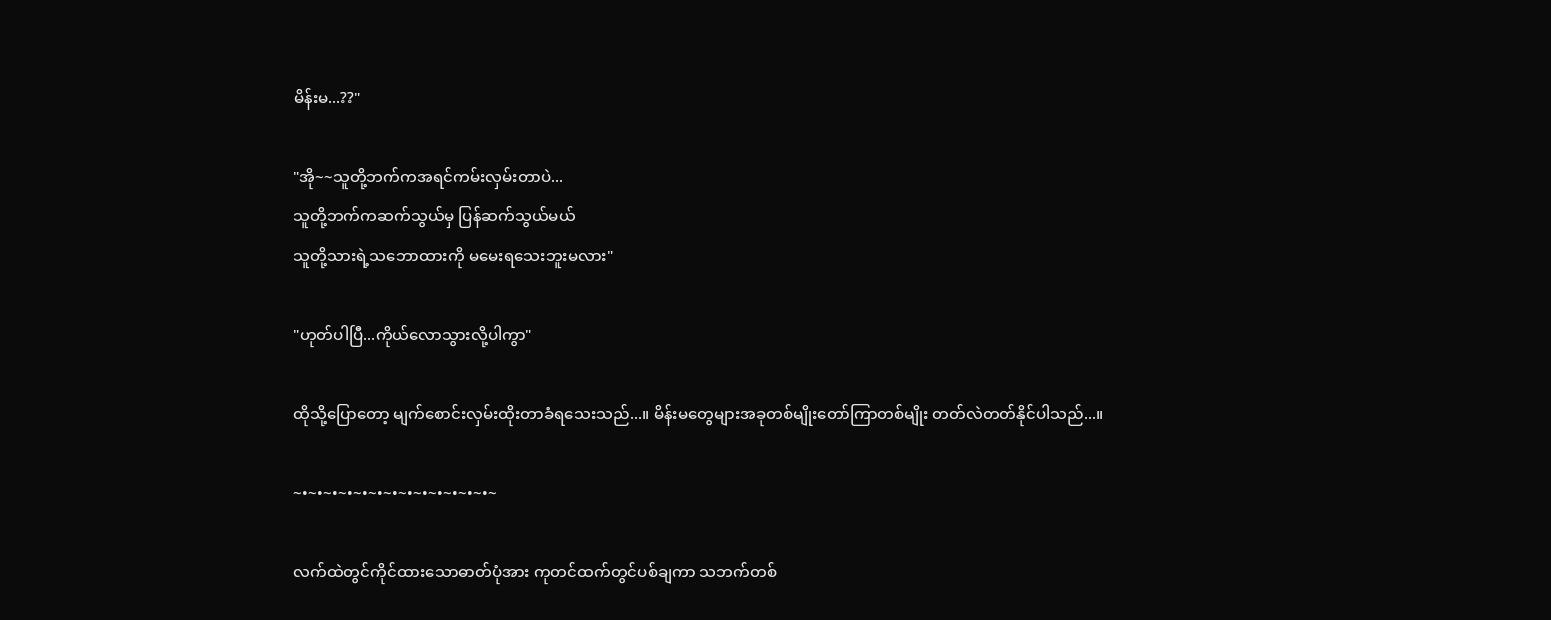မိန်းမ...??"

"အို~~သူတို့ဘက်ကအရင်ကမ်းလှမ်းတာပဲ...
သူတို့ဘက်ကဆက်သွယ်မှ ပြန်ဆက်သွယ်မယ်
သူတို့သားရဲ့သဘောထားကို မမေးရသေးဘူးမလား"

"ဟုတ်ပါပြီ...ကိုယ်လောသွားလို့ပါကွာ"

ထိုသို့ပြောတော့ မျက်စောင်းလှမ်းထိုးတာခံရသေးသည်...။ မိန်းမတွေများအခုတစ်မျိုးတော်ကြာတစ်မျိုး တတ်လဲတတ်နိုင်ပါသည်...။

~•~•~•~•~•~•~•~•~•~•~•~•~•~

လက်ထဲတွင်ကိုင်ထားသောဓာတ်ပုံအား ကုတင်ထက်တွင်ပစ်ချကာ သဘက်တစ်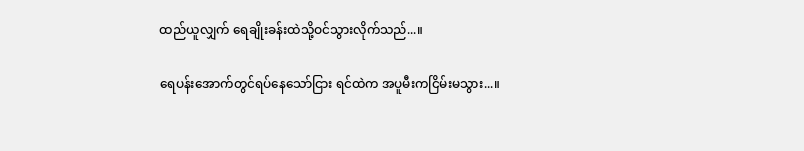ထည်ယူလျှက် ရေချိုးခန်းထဲသို့ဝင်သွားလိုက်သည်...။

ရေပန်းအောက်တွင်ရပ်နေသော်ငြား ရင်ထဲက အပူမီးကငြိမ်းမသွား...။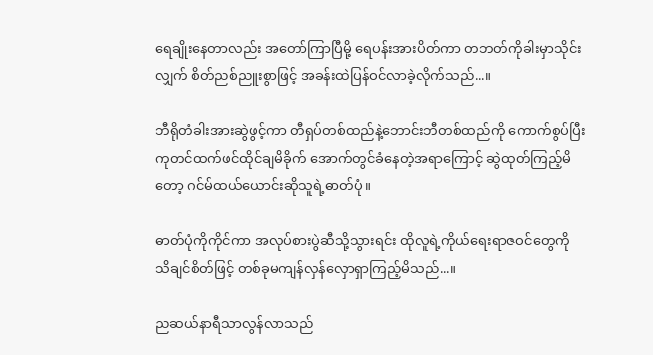ရေချိုးနေတာလည်း အတော်ကြာပြီမို့ ရေပန်းအားပိတ်ကာ တဘတ်ကိုခါးမှာသိုင်းလျှက် စိတ်ညစ်ညူးစွာဖြင့် အခန်းထဲပြန်ဝင်လာခဲ့လိုက်သည်...။

ဘီရိုတံခါးအားဆွဲဖွင့်ကာ တီရှပ်တစ်ထည်နဲ့ဘောင်းဘီတစ်ထည်ကို ကောက်စွပ်ပြီး ကုတင်ထက်ဖင်ထိုင်ချမိခိုက် အောက်တွင်ခံနေတဲ့အရာကြောင့် ဆွဲထုတ်ကြည့်မိတော့ ဂင်မ်ထယ်ယောင်းဆိုသူရဲ့ဓာတ်ပုံ။

ဓာတ်ပုံကိုကိုင်ကာ အလုပ်စားပွဲဆီသို့သွားရင်း ထိုလူရဲ့ကိုယ်ရေးရာဇဝင်တွေကို သိချင်စိတ်ဖြင့် တစ်ခုမကျန်လှန်လှောရှာကြည့်မိသည်...။

ညဆယ်နာရီသာလွန်လာသည်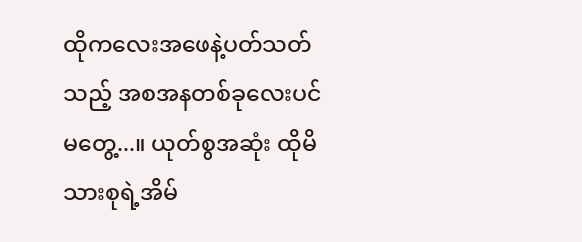ထိုကလေးအဖေနဲ့ပတ်သတ်သည့် အစအနတစ်ခုလေးပင်မတွေ့...။ ယုတ်စွအဆုံး ထိုမိသားစုရဲ့အိမ်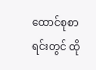ထောင်စုစာရင်းတွင် ထို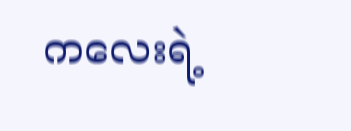ကလေးရဲ့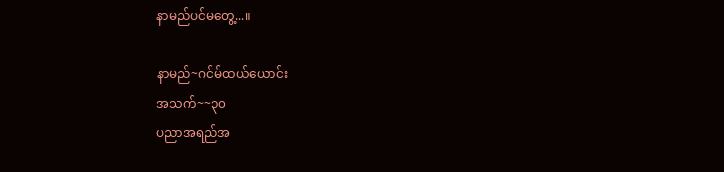နာမည်ပင်မတွေ့...။

နာမည်~ဂင်မ်ထယ်ယောင်း
အသက်~~၃၀
ပညာအရည်အ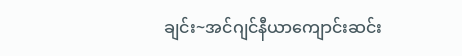ချင်း~အင်ဂျင်နီယာကျောင်းဆင်း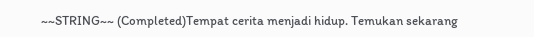~~STRING~~ (Completed)Tempat cerita menjadi hidup. Temukan sekarang